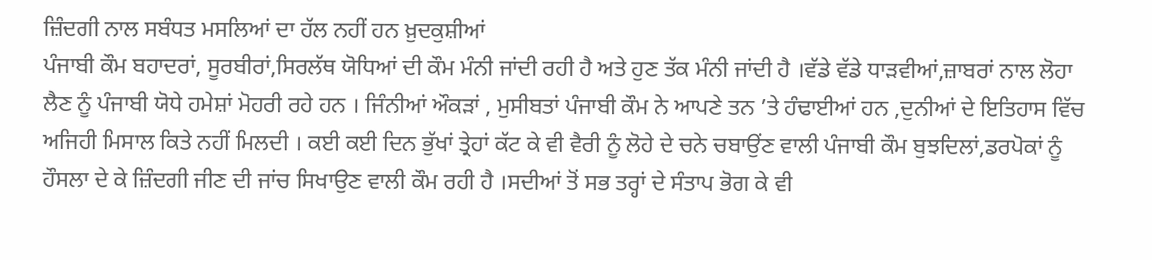ਜ਼ਿੰਦਗੀ ਨਾਲ ਸਬੰਧਤ ਮਸਲਿਆਂ ਦਾ ਹੱਲ ਨਹੀਂ ਹਨ ਖ਼ੁਦਕੁਸ਼ੀਆਂ
ਪੰਜਾਬੀ ਕੌਮ ਬਹਾਦਰਾਂ, ਸੂਰਬੀਰਾਂ,ਸਿਰਲੱਥ ਯੋਧਿਆਂ ਦੀ ਕੌਮ ਮੰਨੀ ਜਾਂਦੀ ਰਹੀ ਹੈ ਅਤੇ ਹੁਣ ਤੱਕ ਮੰਨੀ ਜਾਂਦੀ ਹੈ ।ਵੱਡੇ ਵੱਡੇ ਧਾੜਵੀਆਂ,ਜ਼ਾਬਰਾਂ ਨਾਲ ਲੋਹਾ ਲੈਣ ਨੂੰ ਪੰਜਾਬੀ ਯੋਧੇ ਹਮੇਸ਼ਾਂ ਮੋਹਰੀ ਰਹੇ ਹਨ । ਜਿੰਨੀਆਂ ਔਕੜਾਂ , ਮੁਸੀਬਤਾਂ ਪੰਜਾਬੀ ਕੌਮ ਨੇ ਆਪਣੇ ਤਨ ’ਤੇ ਹੰਢਾਈਆਂ ਹਨ ,ਦੁਨੀਆਂ ਦੇ ਇਤਿਹਾਸ ਵਿੱਚ ਅਜਿਹੀ ਮਿਸਾਲ ਕਿਤੇ ਨਹੀਂ ਮਿਲਦੀ । ਕਈ ਕਈ ਦਿਨ ਭੁੱਖਾਂ ਤ੍ਰੇਹਾਂ ਕੱਟ ਕੇ ਵੀ ਵੈਰੀ ਨੂੰ ਲੋਹੇ ਦੇ ਚਨੇ ਚਬਾਉਂਣ ਵਾਲੀ ਪੰਜਾਬੀ ਕੌਮ ਬੁਝਦਿਲਾਂ,ਡਰਪੋਕਾਂ ਨੂੰ ਹੌਸਲਾ ਦੇ ਕੇ ਜ਼ਿੰਦਗੀ ਜੀਣ ਦੀ ਜਾਂਚ ਸਿਖਾਉਣ ਵਾਲੀ ਕੌਮ ਰਹੀ ਹੈ ।ਸਦੀਆਂ ਤੋਂ ਸਭ ਤਰ੍ਹਾਂ ਦੇ ਸੰਤਾਪ ਭੋਗ ਕੇ ਵੀ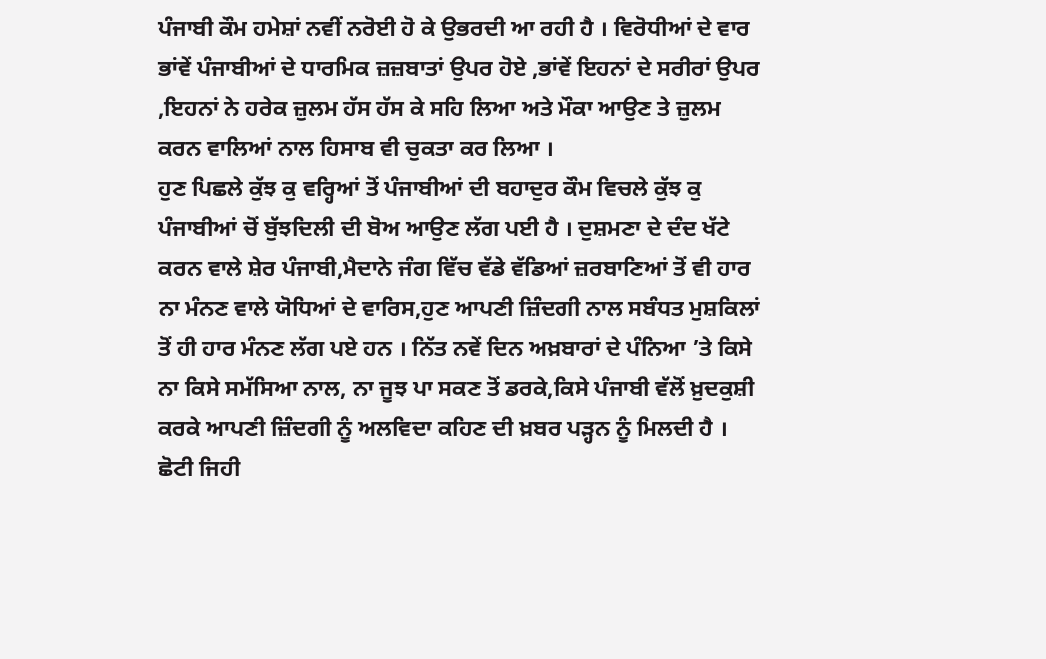ਪੰਜਾਬੀ ਕੌਮ ਹਮੇਸ਼ਾਂ ਨਵੀਂ ਨਰੋਈ ਹੋ ਕੇ ਉਭਰਦੀ ਆ ਰਹੀ ਹੈ । ਵਿਰੋਧੀਆਂ ਦੇ ਵਾਰ ਭਾਂਵੇਂ ਪੰਜਾਬੀਆਂ ਦੇ ਧਾਰਮਿਕ ਜ਼ਜ਼ਬਾਤਾਂ ਉਪਰ ਹੋਏ ,ਭਾਂਵੇਂ ਇਹਨਾਂ ਦੇ ਸਰੀਰਾਂ ਉਪਰ ,ਇਹਨਾਂ ਨੇ ਹਰੇਕ ਜ਼ੁਲਮ ਹੱਸ ਹੱਸ ਕੇ ਸਹਿ ਲਿਆ ਅਤੇ ਮੌਕਾ ਆਉਣ ਤੇ ਜ਼ੁਲਮ ਕਰਨ ਵਾਲਿਆਂ ਨਾਲ ਹਿਸਾਬ ਵੀ ਚੁਕਤਾ ਕਰ ਲਿਆ ।
ਹੁਣ ਪਿਛਲੇ ਕੁੱਝ ਕੁ ਵਰ੍ਹਿਆਂ ਤੋਂ ਪੰਜਾਬੀਆਂ ਦੀ ਬਹਾਦੁਰ ਕੌਮ ਵਿਚਲੇ ਕੁੱਝ ਕੁ ਪੰਜਾਬੀਆਂ ਚੋਂ ਬੁੱਝਦਿਲੀ ਦੀ ਬੋਅ ਆਉਣ ਲੱਗ ਪਈ ਹੈ । ਦੁਸ਼ਮਣਾ ਦੇ ਦੰਦ ਖੱਟੇ ਕਰਨ ਵਾਲੇ ਸ਼ੇਰ ਪੰਜਾਬੀ,ਮੈਦਾਨੇ ਜੰਗ ਵਿੱਚ ਵੱਡੇ ਵੱਡਿਆਂ ਜ਼ਰਬਾਣਿਆਂ ਤੋਂ ਵੀ ਹਾਰ ਨਾ ਮੰਨਣ ਵਾਲੇ ਯੋਧਿਆਂ ਦੇ ਵਾਰਿਸ,ਹੁਣ ਆਪਣੀ ਜ਼ਿੰਦਗੀ ਨਾਲ ਸਬੰਧਤ ਮੁਸ਼ਕਿਲਾਂ ਤੋਂ ਹੀ ਹਾਰ ਮੰਨਣ ਲੱਗ ਪਏ ਹਨ । ਨਿੱਤ ਨਵੇਂ ਦਿਨ ਅਖ਼ਬਾਰਾਂ ਦੇ ਪੰਨਿਆ ’ਤੇ ਕਿਸੇ ਨਾ ਕਿਸੇ ਸਮੱਸਿਆ ਨਾਲ, ਨਾ ਜੂਝ ਪਾ ਸਕਣ ਤੋਂ ਡਰਕੇ,ਕਿਸੇ ਪੰਜਾਬੀ ਵੱਲੋਂ ਖ਼ੁਦਕੁਸ਼ੀ ਕਰਕੇ ਆਪਣੀ ਜ਼ਿੰਦਗੀ ਨੂੰ ਅਲਵਿਦਾ ਕਹਿਣ ਦੀ ਖ਼ਬਰ ਪੜ੍ਹਨ ਨੂੰ ਮਿਲਦੀ ਹੈ । ਛੋਟੀ ਜਿਹੀ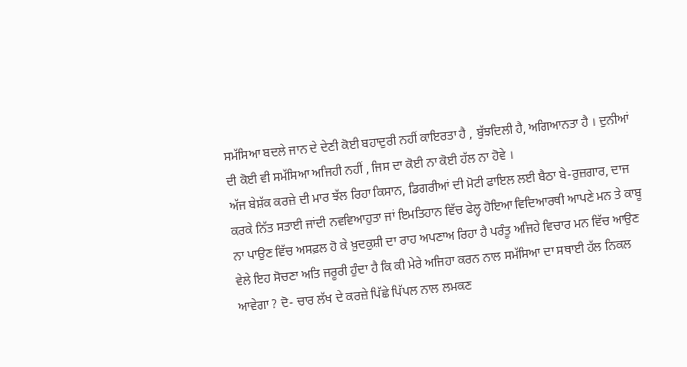ਸਮੱਸਿਆ ਬਦਲੇ ਜਾਨ ਦੇ ਦੇਣੀ ਕੋਈ ਬਹਾਦੁਰੀ ਨਹੀਂ ਕਾਇਰਤਾ ਹੈ , ਬੁੱਝਦਿਲੀ ਹੈ, ਅਗਿਆਨਤਾ ਹੈ । ਦੁਨੀਆਂ ਦੀ ਕੋਈ ਵੀ ਸਮੱਸਿਆ ਅਜਿਹੀ ਨਹੀਂ , ਜਿਸ ਦਾ ਕੋਈ ਨਾ ਕੋਈ ਹੱਲ ਨਾ ਹੋਵੇ ।
ਅੱਜ ਬੇਸ਼ੱਕ ਕਰਜ਼ੇ ਦੀ ਮਾਰ ਝੱਲ ਰਿਹਾ ਕਿਸਾਨ, ਡਿਗਰੀਆਂ ਦੀ ਮੋਟੀ ਫਾਇਲ ਲਈ ਬੈਠਾ ਬੇ-ਰੁਜ਼ਗਾਰ, ਦਾਜ ਕਰਕੇ ਨਿੱਤ ਸਤਾਈ ਜਾਂਦੀ ਨਵਵਿਆਹੁਤਾ ਜਾਂ ਇਮਤਿਹਾਨ ਵਿੱਚ ਫੇਲ੍ਹ ਹੋਇਆ ਵਿਦਿਆਰਥੀ ਆਪਣੇ ਮਨ ਤੇ ਕਾਬੂ ਨਾ ਪਾਉਣ ਵਿੱਚ ਅਸਫ਼ਲ ਹੋ ਕੇ ਖ਼ੁਦਕੁਸ਼ੀ ਦਾ ਰਾਹ ਅਪਣਾਅ ਰਿਹਾ ਹੈ ਪਰੰਤੂ ਅਜਿਹੇ ਵਿਚਾਰ ਮਨ ਵਿੱਚ ਆਉਣ ਵੇਲੇ ਇਹ ਸੋਚਣਾ ਅਤਿ ਜਰੂਰੀ ਹੁੰਦਾ ਹੈ ਕਿ ਕੀ ਮੇਰੇ ਅਜਿਹਾ ਕਰਨ ਨਾਲ ਸਮੱਸਿਆ ਦਾ ਸਥਾਈ ਹੱਲ ਨਿਕਲ ਆਵੇਗਾ ? ਦੋ- ਚਾਰ ਲੱਖ ਦੇ ਕਰਜ਼ੇ ਪਿੱਛੇ ਪਿੱਪਲ ਨਾਲ ਲਮਕਣ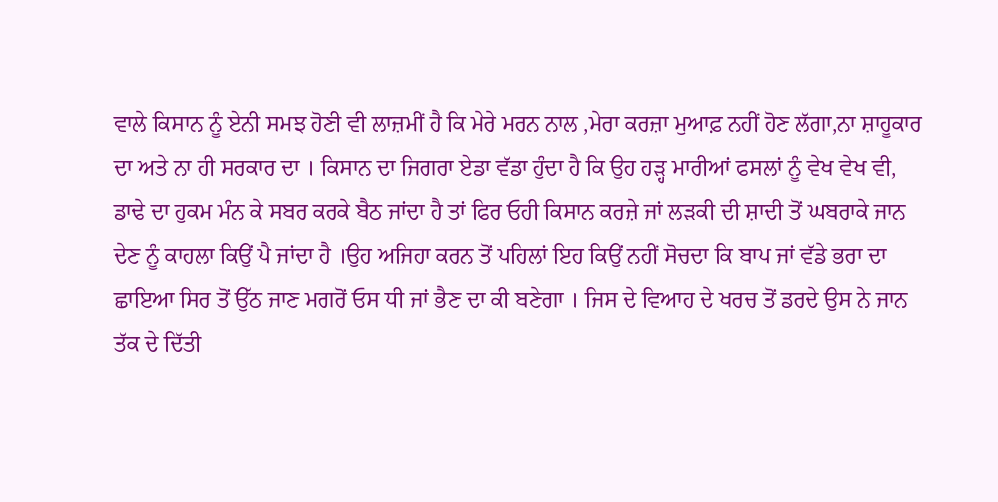ਵਾਲੇ ਕਿਸਾਨ ਨੂੰ ਏਨੀ ਸਮਝ ਹੋਣੀ ਵੀ ਲਾਜ਼ਮੀਂ ਹੈ ਕਿ ਮੇਰੇ ਮਰਨ ਨਾਲ ,ਮੇਰਾ ਕਰਜ਼ਾ ਮੁਆਫ਼ ਨਹੀਂ ਹੋਣ ਲੱਗਾ,ਨਾ ਸ਼ਾਹੂਕਾਰ ਦਾ ਅਤੇ ਨਾ ਹੀ ਸਰਕਾਰ ਦਾ । ਕਿਸਾਨ ਦਾ ਜਿਗਰਾ ਏਡਾ ਵੱਡਾ ਹੁੰਦਾ ਹੈ ਕਿ ਉਹ ਹੜ੍ਹ ਮਾਰੀਆਂ ਫਸਲਾਂ ਨੂੰ ਵੇਖ ਵੇਖ ਵੀ, ਡਾਢੇ ਦਾ ਹੁਕਮ ਮੰਨ ਕੇ ਸਬਰ ਕਰਕੇ ਬੈਠ ਜਾਂਦਾ ਹੈ ਤਾਂ ਫਿਰ ਓਹੀ ਕਿਸਾਨ ਕਰਜ਼ੇ ਜਾਂ ਲੜਕੀ ਦੀ ਸ਼ਾਦੀ ਤੋਂ ਘਬਰਾਕੇ ਜਾਨ ਦੇਣ ਨੂੰ ਕਾਹਲਾ ਕਿਉਂ ਪੈ ਜਾਂਦਾ ਹੈ ।ਉਹ ਅਜਿਹਾ ਕਰਨ ਤੋਂ ਪਹਿਲਾਂ ਇਹ ਕਿਉਂ ਨਹੀਂ ਸੋਚਦਾ ਕਿ ਬਾਪ ਜਾਂ ਵੱਡੇ ਭਰਾ ਦਾ ਛਾਇਆ ਸਿਰ ਤੋਂ ਉੱਠ ਜਾਣ ਮਗਰੋਂ ਓਸ ਧੀ ਜਾਂ ਭੈਣ ਦਾ ਕੀ ਬਣੇਗਾ । ਜਿਸ ਦੇ ਵਿਆਹ ਦੇ ਖਰਚ ਤੋਂ ਡਰਦੇ ਉਸ ਨੇ ਜਾਨ ਤੱਕ ਦੇ ਦਿੱਤੀ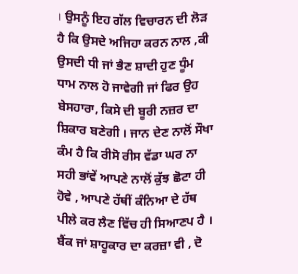। ਉਸਨੂੰ ਇਹ ਗੱਲ ਵਿਚਾਰਨ ਦੀ ਲੋੜ ਹੈ ਕਿ ਉਸਦੇ ਅਜਿਹਾ ਕਰਨ ਨਾਲ ,ਕੀ ਉਸਦੀ ਧੀ ਜਾਂ ਭੈਣ ਸ਼ਾਦੀ ਹੁਣ ਧੂੰਮ ਧਾਮ ਨਾਲ ਹੋ ਜਾਵੇਗੀ ਜਾਂ ਫਿਰ ਉਹ ਬੇਸਹਾਰਾ, ਕਿਸੇ ਦੀ ਬੂਰੀ ਨਜ਼ਰ ਦਾ ਸ਼ਿਕਾਰ ਬਣੇਗੀ । ਜਾਨ ਦੇਣ ਨਾਲੋਂ ਸੌਖਾ ਕੰਮ ਹੈ ਕਿ ਰੀਸੋ ਰੀਸ ਵੱਡਾ ਘਰ ਨਾ ਸਹੀ ਭਾਂਵੇਂ ਆਪਣੇ ਨਾਲੋਂ ਕੁੱਝ ਛੋਟਾ ਹੀ ਹੋਵੇ , ਆਪਣੇ ਹੱਥੀਂ ਕੰਨਿਆ ਦੇ ਹੱਥ ਪੀਲੇ ਕਰ ਲੈਣ ਵਿੱਚ ਹੀ ਸਿਆਣਪ ਹੈ । ਬੈਂਕ ਜਾਂ ਸ਼ਾਹੂਕਾਰ ਦਾ ਕਰਜ਼ਾ ਵੀ , ਦੋ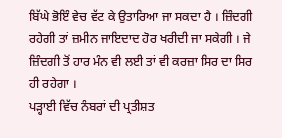ਬਿੱਘੇ ਭੋਇੰ ਵੇਚ ਵੱਟ ਕੇ ਉਤਾਰਿਆ ਜਾ ਸਕਦਾ ਹੈ । ਜ਼ਿੰਦਗੀ ਰਹੇਗੀ ਤਾਂ ਜ਼ਮੀਨ ਜਾਇਦਾਦ ਹੋਰ ਖਰੀਦੀ ਜਾ ਸਕੇਗੀ । ਜੇ ਜ਼ਿੰਦਗੀ ਤੋਂ ਹਾਰ ਮੰਨ ਵੀ ਲਈ ਤਾਂ ਵੀ ਕਰਜ਼ਾ ਸਿਰ ਦਾ ਸਿਰ ਹੀ ਰਹੇਗਾ ।
ਪੜ੍ਹਾਈ ਵਿੱਚ ਨੰਬਰਾਂ ਦੀ ਪ੍ਰਤੀਸ਼ਤ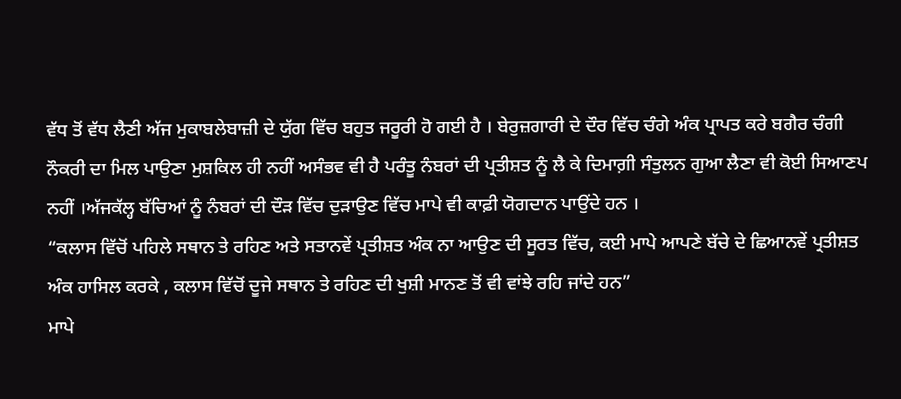ਵੱਧ ਤੋਂ ਵੱਧ ਲੈਣੀ ਅੱਜ ਮੁਕਾਬਲੇਬਾਜ਼ੀ ਦੇ ਯੁੱਗ ਵਿੱਚ ਬਹੁਤ ਜਰੂਰੀ ਹੋ ਗਈ ਹੈ । ਬੇਰੁਜ਼ਗਾਰੀ ਦੇ ਦੌਰ ਵਿੱਚ ਚੰਗੇ ਅੰਕ ਪ੍ਰਾਪਤ ਕਰੇ ਬਗੈਰ ਚੰਗੀ ਨੌਕਰੀ ਦਾ ਮਿਲ ਪਾਉਣਾ ਮੁਸ਼ਕਿਲ ਹੀ ਨਹੀਂ ਅਸੰਭਵ ਵੀ ਹੈ ਪਰੰਤੂ ਨੰਬਰਾਂ ਦੀ ਪ੍ਰਤੀਸ਼ਤ ਨੂੰ ਲੈ ਕੇ ਦਿਮਾਗ਼ੀ ਸੰਤੁਲਨ ਗੁਆ ਲੈਣਾ ਵੀ ਕੋਈ ਸਿਆਣਪ ਨਹੀਂ ।ਅੱਜਕੱਲ੍ਹ ਬੱਚਿਆਂ ਨੂੰ ਨੰਬਰਾਂ ਦੀ ਦੌੜ ਵਿੱਚ ਦੁੜਾਉਣ ਵਿੱਚ ਮਾਪੇ ਵੀ ਕਾਫ਼ੀ ਯੋਗਦਾਨ ਪਾਉਂਦੇ ਹਨ ।
“ਕਲਾਸ ਵਿੱਚੋਂ ਪਹਿਲੇ ਸਥਾਨ ਤੇ ਰਹਿਣ ਅਤੇ ਸਤਾਨਵੇਂ ਪ੍ਰਤੀਸ਼ਤ ਅੰਕ ਨਾ ਆਉਣ ਦੀ ਸੂਰਤ ਵਿੱਚ, ਕਈ ਮਾਪੇ ਆਪਣੇ ਬੱਚੇ ਦੇ ਛਿਆਨਵੇਂ ਪ੍ਰਤੀਸ਼ਤ ਅੰਕ ਹਾਸਿਲ ਕਰਕੇ , ਕਲਾਸ ਵਿੱਚੋਂ ਦੂਜੇ ਸਥਾਨ ਤੇ ਰਹਿਣ ਦੀ ਖੁਸ਼ੀ ਮਾਨਣ ਤੋਂ ਵੀ ਵਾਂਝੇ ਰਹਿ ਜਾਂਦੇ ਹਨ”
ਮਾਪੇ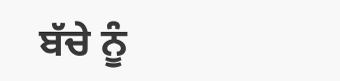ਬੱਚੇ ਨੂੰ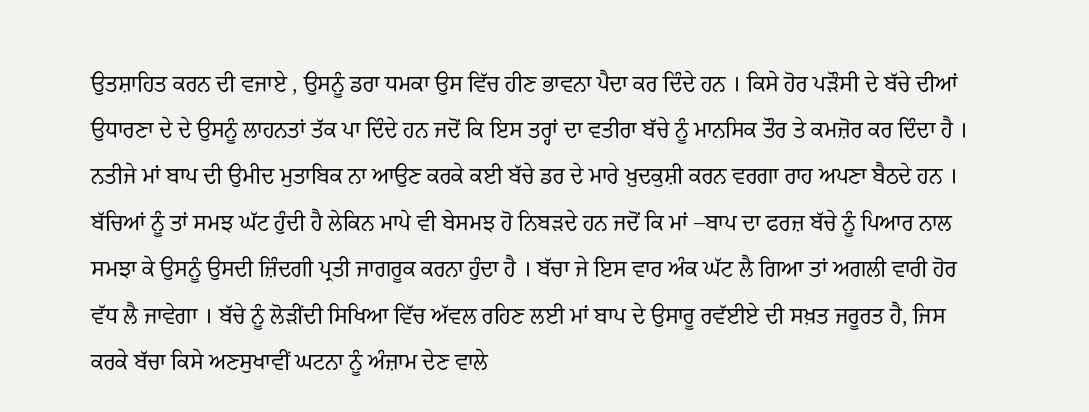ਉਤਸ਼ਾਹਿਤ ਕਰਨ ਦੀ ਵਜਾਏ , ਉਸਨੂੰ ਡਰਾ ਧਮਕਾ ਉਸ ਵਿੱਚ ਹੀਣ ਭਾਵਨਾ ਪੈਦਾ ਕਰ ਦਿੰਦੇ ਹਨ । ਕਿਸੇ ਹੋਰ ਪੜੌਸੀ ਦੇ ਬੱਚੇ ਦੀਆਂ ਉਧਾਰਣਾ ਦੇ ਦੇ ਉਸਨੂੰ ਲਾਹਨਤਾਂ ਤੱਕ ਪਾ ਦਿੰਦੇ ਹਨ ਜਦੋਂ ਕਿ ਇਸ ਤਰ੍ਹਾਂ ਦਾ ਵਤੀਰਾ ਬੱਚੇ ਨੂੰ ਮਾਨਸਿਕ ਤੌਰ ਤੇ ਕਮਜ਼ੋਰ ਕਰ ਦਿੰਦਾ ਹੈ । ਨਤੀਜੇ ਮਾਂ ਬਾਪ ਦੀ ਉਮੀਦ ਮੁਤਾਬਿਕ ਨਾ ਆਉਣ ਕਰਕੇ ਕਈ ਬੱਚੇ ਡਰ ਦੇ ਮਾਰੇ ਖ਼ੁਦਕੁਸ਼ੀ ਕਰਨ ਵਰਗਾ ਰਾਹ ਅਪਣਾ ਬੈਠਦੇ ਹਨ । ਬੱਚਿਆਂ ਨੂੰ ਤਾਂ ਸਮਝ ਘੱਟ ਹੁੰਦੀ ਹੈ ਲੇਕਿਨ ਮਾਪੇ ਵੀ ਬੇਸਮਝ ਹੋ ਨਿਬੜਦੇ ਹਨ ਜਦੋਂ ਕਿ ਮਾਂ –ਬਾਪ ਦਾ ਫਰਜ਼ ਬੱਚੇ ਨੂੰ ਪਿਆਰ ਨਾਲ ਸਮਝਾ ਕੇ ਉਸਨੂੰ ਉਸਦੀ ਜ਼ਿੰਦਗੀ ਪ੍ਰਤੀ ਜਾਗਰੂਕ ਕਰਨਾ ਹੁੰਦਾ ਹੈ । ਬੱਚਾ ਜੇ ਇਸ ਵਾਰ ਅੰਕ ਘੱਟ ਲੈ ਗਿਆ ਤਾਂ ਅਗਲੀ ਵਾਰੀ ਹੋਰ ਵੱਧ ਲੈ ਜਾਵੇਗਾ । ਬੱਚੇ ਨੂੰ ਲੋੜੀਂਦੀ ਸਿਖਿਆ ਵਿੱਚ ਅੱਵਲ ਰਹਿਣ ਲਈ ਮਾਂ ਬਾਪ ਦੇ ਉਸਾਰੂ ਰਵੱਈਏ ਦੀ ਸਖ਼ਤ ਜਰੂਰਤ ਹੈ, ਜਿਸ ਕਰਕੇ ਬੱਚਾ ਕਿਸੇ ਅਣਸੁਖਾਵੀਂ ਘਟਨਾ ਨੂੰ ਅੰਜ਼ਾਮ ਦੇਣ ਵਾਲੇ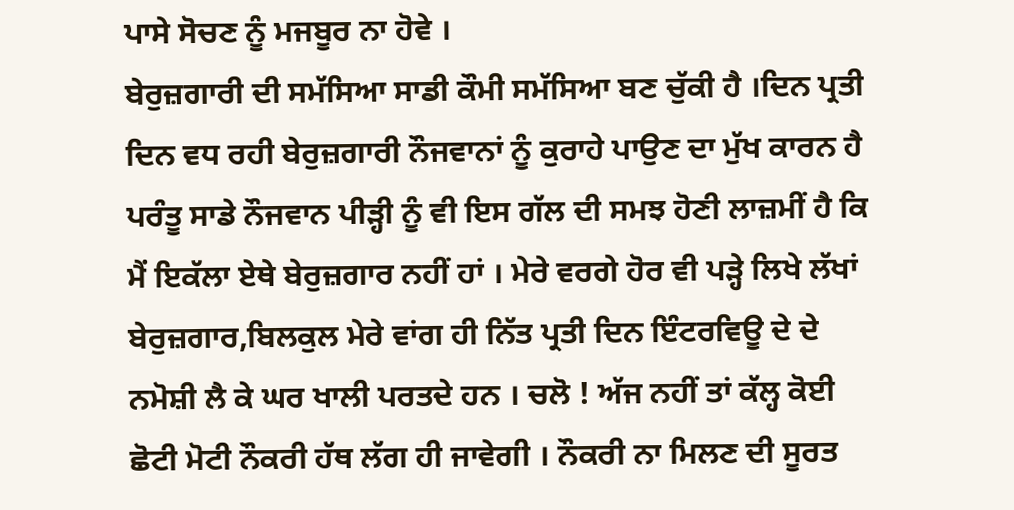ਪਾਸੇ ਸੋਚਣ ਨੂੰ ਮਜਬੂਰ ਨਾ ਹੋਵੇ ।
ਬੇਰੁਜ਼ਗਾਰੀ ਦੀ ਸਮੱਸਿਆ ਸਾਡੀ ਕੌਮੀ ਸਮੱਸਿਆ ਬਣ ਚੁੱਕੀ ਹੈ ।ਦਿਨ ਪ੍ਰਤੀ ਦਿਨ ਵਧ ਰਹੀ ਬੇਰੁਜ਼ਗਾਰੀ ਨੌਜਵਾਨਾਂ ਨੂੰ ਕੁਰਾਹੇ ਪਾਉਣ ਦਾ ਮੁੱਖ ਕਾਰਨ ਹੈ ਪਰੰਤੂ ਸਾਡੇ ਨੌਜਵਾਨ ਪੀੜ੍ਹੀ ਨੂੰ ਵੀ ਇਸ ਗੱਲ ਦੀ ਸਮਝ ਹੋਣੀ ਲਾਜ਼ਮੀਂ ਹੈ ਕਿ ਮੈਂ ਇਕੱਲਾ ਏਥੇ ਬੇਰੁਜ਼ਗਾਰ ਨਹੀਂ ਹਾਂ । ਮੇਰੇ ਵਰਗੇ ਹੋਰ ਵੀ ਪੜ੍ਹੇ ਲਿਖੇ ਲੱਖਾਂ ਬੇਰੁਜ਼ਗਾਰ,ਬਿਲਕੁਲ ਮੇਰੇ ਵਾਂਗ ਹੀ ਨਿੱਤ ਪ੍ਰਤੀ ਦਿਨ ਇੰਟਰਵਿਊ ਦੇ ਦੇ ਨਮੋਸ਼ੀ ਲੈ ਕੇ ਘਰ ਖਾਲੀ ਪਰਤਦੇ ਹਨ । ਚਲੋ ! ਅੱਜ ਨਹੀਂ ਤਾਂ ਕੱਲ੍ਹ ਕੋਈ ਛੋਟੀ ਮੋਟੀ ਨੌਕਰੀ ਹੱਥ ਲੱਗ ਹੀ ਜਾਵੇਗੀ । ਨੌਕਰੀ ਨਾ ਮਿਲਣ ਦੀ ਸੂਰਤ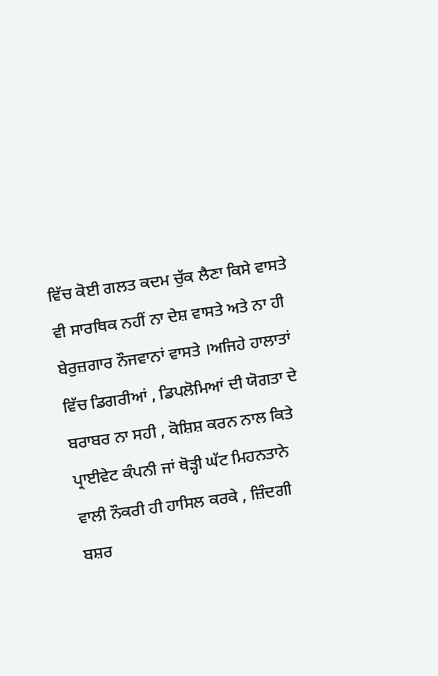ਵਿੱਚ ਕੋਈ ਗਲਤ ਕਦਮ ਚੁੱਕ ਲੈਣਾ ਕਿਸੇ ਵਾਸਤੇ ਵੀ ਸਾਰਥਿਕ ਨਹੀਂ ਨਾ ਦੇਸ਼ ਵਾਸਤੇ ਅਤੇ ਨਾ ਹੀ ਬੇਰੁਜ਼ਗਾਰ ਨੌਜਵਾਨਾਂ ਵਾਸਤੇ ।ਅਜਿਹੇ ਹਾਲਾਤਾਂ ਵਿੱਚ ਡਿਗਰੀਆਂ , ਡਿਪਲੋਮਿਆਂ ਦੀ ਯੋਗਤਾ ਦੇ ਬਰਾਬਰ ਨਾ ਸਹੀ , ਕੋਸ਼ਿਸ਼ ਕਰਨ ਨਾਲ ਕਿਤੇ ਪ੍ਰਾਈਵੇਟ ਕੰਪਨੀ ਜਾਂ ਥੋੜ੍ਹੀ ਘੱਟ ਮਿਹਨਤਾਨੇ ਵਾਲੀ ਨੌਕਰੀ ਹੀ ਹਾਸਿਲ ਕਰਕੇ , ਜ਼ਿੰਦਗੀ
ਬਸ਼ਰ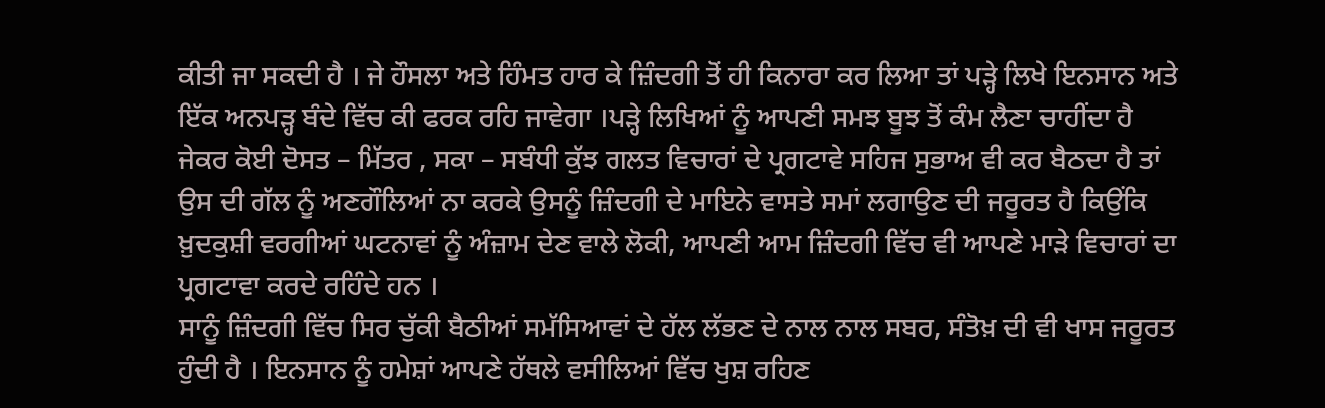ਕੀਤੀ ਜਾ ਸਕਦੀ ਹੈ । ਜੇ ਹੌਸਲਾ ਅਤੇ ਹਿੰਮਤ ਹਾਰ ਕੇ ਜ਼ਿੰਦਗੀ ਤੋਂ ਹੀ ਕਿਨਾਰਾ ਕਰ ਲਿਆ ਤਾਂ ਪੜ੍ਹੇ ਲਿਖੇ ਇਨਸਾਨ ਅਤੇ ਇੱਕ ਅਨਪੜ੍ਹ ਬੰਦੇ ਵਿੱਚ ਕੀ ਫਰਕ ਰਹਿ ਜਾਵੇਗਾ ।ਪੜ੍ਹੇ ਲਿਖਿਆਂ ਨੂੰ ਆਪਣੀ ਸਮਝ ਬੂਝ ਤੋਂ ਕੰਮ ਲੈਣਾ ਚਾਹੀਂਦਾ ਹੈ ਜੇਕਰ ਕੋਈ ਦੋਸਤ – ਮਿੱਤਰ , ਸਕਾ – ਸਬੰਧੀ ਕੁੱਝ ਗਲਤ ਵਿਚਾਰਾਂ ਦੇ ਪ੍ਰਗਟਾਵੇ ਸਹਿਜ ਸੁਭਾਅ ਵੀ ਕਰ ਬੈਠਦਾ ਹੈ ਤਾਂ ਉਸ ਦੀ ਗੱਲ ਨੂੰ ਅਣਗੌਲਿਆਂ ਨਾ ਕਰਕੇ ਉਸਨੂੰ ਜ਼ਿੰਦਗੀ ਦੇ ਮਾਇਨੇ ਵਾਸਤੇ ਸਮਾਂ ਲਗਾਉਣ ਦੀ ਜਰੂਰਤ ਹੈ ਕਿਉਂਕਿ ਖ਼ੁਦਕੁਸ਼ੀ ਵਰਗੀਆਂ ਘਟਨਾਵਾਂ ਨੂੰ ਅੰਜ਼ਾਮ ਦੇਣ ਵਾਲੇ ਲੋਕੀ, ਆਪਣੀ ਆਮ ਜ਼ਿੰਦਗੀ ਵਿੱਚ ਵੀ ਆਪਣੇ ਮਾੜੇ ਵਿਚਾਰਾਂ ਦਾ ਪ੍ਰਗਟਾਵਾ ਕਰਦੇ ਰਹਿੰਦੇ ਹਨ ।
ਸਾਨੂੰ ਜ਼ਿੰਦਗੀ ਵਿੱਚ ਸਿਰ ਚੁੱਕੀ ਬੈਠੀਆਂ ਸਮੱਸਿਆਵਾਂ ਦੇ ਹੱਲ ਲੱਭਣ ਦੇ ਨਾਲ ਨਾਲ ਸਬਰ, ਸੰਤੋਖ਼ ਦੀ ਵੀ ਖਾਸ ਜਰੂਰਤ ਹੁੰਦੀ ਹੈ । ਇਨਸਾਨ ਨੂੰ ਹਮੇਸ਼ਾਂ ਆਪਣੇ ਹੱਥਲੇ ਵਸੀਲਿਆਂ ਵਿੱਚ ਖੁਸ਼ ਰਹਿਣ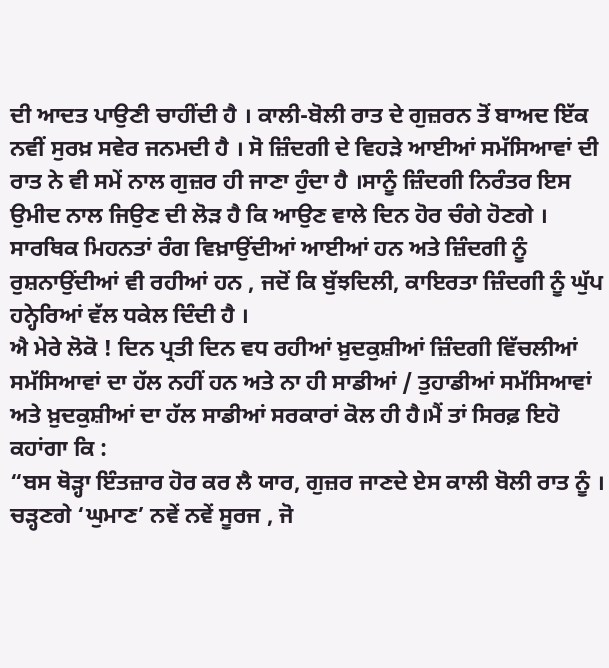ਦੀ ਆਦਤ ਪਾਉਣੀ ਚਾਹੀਂਦੀ ਹੈ । ਕਾਲੀ-ਬੋਲੀ ਰਾਤ ਦੇ ਗੁਜ਼ਰਨ ਤੋਂ ਬਾਅਦ ਇੱਕ ਨਵੀਂ ਸੁਰਖ਼ ਸਵੇਰ ਜਨਮਦੀ ਹੈ । ਸੋ ਜ਼ਿੰਦਗੀ ਦੇ ਵਿਹੜੇ ਆਈਆਂ ਸਮੱਸਿਆਵਾਂ ਦੀ ਰਾਤ ਨੇ ਵੀ ਸਮੇਂ ਨਾਲ ਗੁਜ਼ਰ ਹੀ ਜਾਣਾ ਹੁੰਦਾ ਹੈ ।ਸਾਨੂੰ ਜ਼ਿੰਦਗੀ ਨਿਰੰਤਰ ਇਸ ਉਮੀਦ ਨਾਲ ਜਿਉਣ ਦੀ ਲੋੜ ਹੈ ਕਿ ਆਉਣ ਵਾਲੇ ਦਿਨ ਹੋਰ ਚੰਗੇ ਹੋਣਗੇ । ਸਾਰਥਿਕ ਮਿਹਨਤਾਂ ਰੰਗ ਵਿਖ਼ਾਉਂਦੀਆਂ ਆਈਆਂ ਹਨ ਅਤੇ ਜ਼ਿੰਦਗੀ ਨੂੰ ਰੁਸ਼ਨਾਉਂਦੀਆਂ ਵੀ ਰਹੀਆਂ ਹਨ , ਜਦੋਂ ਕਿ ਬੁੱਝਦਿਲੀ, ਕਾਇਰਤਾ ਜ਼ਿੰਦਗੀ ਨੂੰ ਘੁੱਪ ਹਨ੍ਹੇਰਿਆਂ ਵੱਲ ਧਕੇਲ ਦਿੰਦੀ ਹੈ ।
ਐ ਮੇਰੇ ਲੋਕੋ ! ਦਿਨ ਪ੍ਰਤੀ ਦਿਨ ਵਧ ਰਹੀਆਂ ਖ਼ੁਦਕੁਸ਼ੀਆਂ ਜ਼ਿੰਦਗੀ ਵਿੱਚਲੀਆਂ ਸਮੱਸਿਆਵਾਂ ਦਾ ਹੱਲ ਨਹੀਂ ਹਨ ਅਤੇ ਨਾ ਹੀ ਸਾਡੀਆਂ / ਤੁਹਾਡੀਆਂ ਸਮੱਸਿਆਵਾਂ ਅਤੇ ਖ਼ੁਦਕੁਸ਼ੀਆਂ ਦਾ ਹੱਲ ਸਾਡੀਆਂ ਸਰਕਾਰਾਂ ਕੋਲ ਹੀ ਹੈ।ਮੈਂ ਤਾਂ ਸਿਰਫ਼ ਇਹੋ ਕਹਾਂਗਾ ਕਿ :
“ਬਸ ਥੋੜ੍ਹਾ ਇੰਤਜ਼ਾਰ ਹੋਰ ਕਰ ਲੈ ਯਾਰ, ਗੁਜ਼ਰ ਜਾਣਦੇ ਏਸ ਕਾਲੀ ਬੋਲੀ ਰਾਤ ਨੂੰ ।
ਚੜ੍ਹਣਗੇ ‘ਘੁਮਾਣ’ ਨਵੇਂ ਨਵੇਂ ਸੂਰਜ , ਜੋ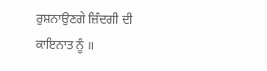ਰੁਸ਼ਨਾਉਣਗੇ ਜ਼ਿੰਦਗੀ ਦੀ ਕਾਇਨਾਤ ਨੂੰ ॥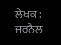ਲੇਖਕ : ਜਰਨੈਲ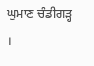ਘੁਮਾਣ ਚੰਡੀਗੜ੍ਹ ।